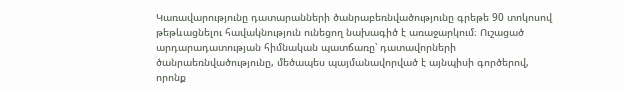Կառավարությունը դատարանների ծանրաբեռնվածությունը գրեթե 90 տոկոսով թեթևացնելու հավակնություն ունեցող նախագիծ է առաջարկում։ Ուշացած արդարադատության հիմնական պատճառը՝ դատավորների ծանրաեռնվածությունը, մեծապես պայմանավորված է այնպիսի գործերով, որոնք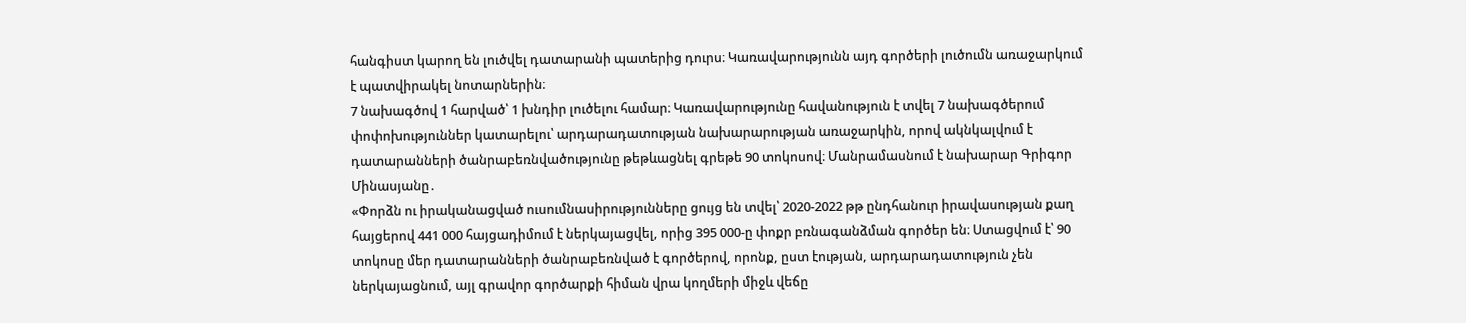հանգիստ կարող են լուծվել դատարանի պատերից դուրս։ Կառավարությունն այդ գործերի լուծումն առաջարկում է պատվիրակել նոտարներին։
7 նախագծով 1 հարված՝ 1 խնդիր լուծելու համար։ Կառավարությունը հավանություն է տվել 7 նախագծերում փոփոխություններ կատարելու՝ արդարադատության նախարարության առաջարկին, որով ակնկալվում է դատարանների ծանրաբեռնվածությունը թեթևացնել գրեթե 90 տոկոսով։ Մանրամասնում է նախարար Գրիգոր Մինասյանը․
«Փորձն ու իրականացված ուսումնասիրությունները ցույց են տվել՝ 2020-2022 թթ ընդհանուր իրավասության քաղ հայցերով 441 000 հայցադիմում է ներկայացվել, որից 395 000-ը փոքր բռնագանձման գործեր են։ Ստացվում է՝ 90 տոկոսը մեր դատարանների ծանրաբեռնված է գործերով, որոնք, ըստ էության, արդարադատություն չեն ներկայացնում, այլ գրավոր գործարքի հիման վրա կողմերի միջև վեճը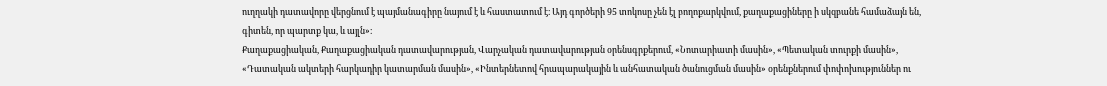ուղղակի դատավորը վերցնում է պայմանագիրը նայում է և հաստատում է։ Այդ գործերի 95 տոկոսը չեն էլ բողոքարկվում, քաղաքացիները ի սկզբանե համաձայն են, գիտեն, որ պարտք կա, և այլն»։
Քաղաքացիական, Քաղաքացիական դատավարության, Վարչական դատավարության օրենսգրքերում, «Նոտարիատի մասին», «Պետական տուրքի մասին», «Դատական ակտերի հարկադիր կատարման մասին», «Ինտերնետով հրապարակային և անհատական ծանուցման մասին» օրենքներում փոփոխություններ ու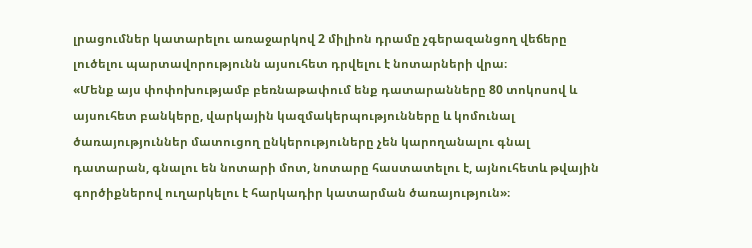լրացումներ կատարելու առաջարկով 2 միլիոն դրամը չգերազանցող վեճերը լուծելու պարտավորությունն այսուհետ դրվելու է նոտարների վրա։
«Մենք այս փոփոխությամբ բեռնաթափում ենք դատարանները 80 տոկոսով և այսուհետ բանկերը, վարկային կազմակերպությունները և կոմունալ ծառայություններ մատուցող ընկերություները չեն կարողանալու գնալ դատարան, գնալու են նոտարի մոտ, նոտարը հաստատելու է, այնուհետև թվային գործիքներով ուղարկելու է հարկադիր կատարման ծառայություն»։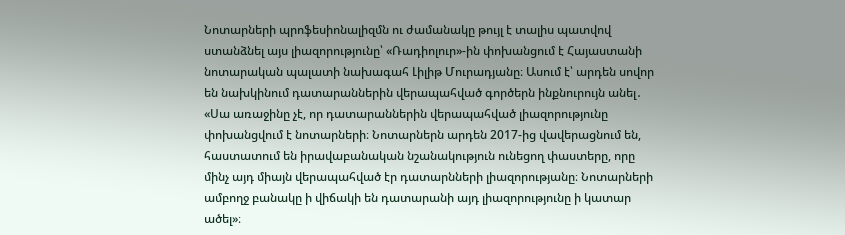Նոտարների պրոֆեսիոնալիզմն ու ժամանակը թույլ է տալիս պատվով ստանձնել այս լիազորությունը՝ «Ռադիոլուր»-ին փոխանցում է Հայաստանի նոտարական պալատի նախագահ Լիլիթ Մուրադյանը։ Ասում է՝ արդեն սովոր են նախկինում դատարաններին վերապահված գործերն ինքնուրույն անել․
«Սա առաջինը չէ, որ դատարաններին վերապահված լիազորությունը փոխանցվում է նոտարների։ Նոտարներն արդեն 2017-ից վավերացնում են, հաստատում են իրավաբանական նշանակություն ունեցող փաստերը, որը մինչ այդ միայն վերապահված էր դատարնների լիազորությանը։ Նոտարների ամբողջ բանակը ի վիճակի են դատարանի այդ լիազորությունը ի կատար ածել»։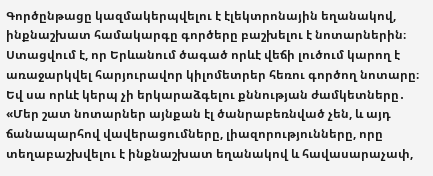Գործընթացը կազմակերպվելու է էլեկտրոնային եղանակով, ինքնաշխատ համակարգը գործերը բաշխելու է նոտարներին։ Ստացվում է, որ Երևանում ծագած որևէ վեճի լուծում կարող է առաջարկվել հարյուրավոր կիլոմետրեր հեռու գործող նոտարը։ Եվ սա որևէ կերպ չի երկարաձգելու քննության ժամկետները․
«Մեր շատ նոտարներ այնքան էլ ծանրաբեռնված չեն, և այդ ճանապարհով վավերացումները, լիազորությունները, որը տեղաբաշխվելու է ինքնաշխատ եղանակով և հավասարաչափ,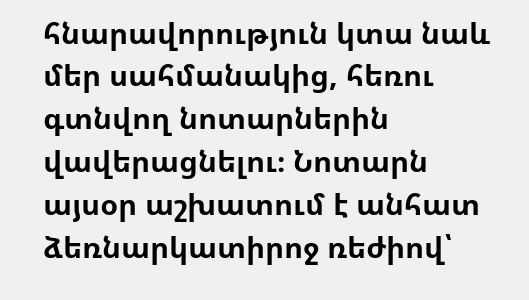հնարավորություն կտա նաև մեր սահմանակից, հեռու գտնվող նոտարներին վավերացնելու։ Նոտարն այսօր աշխատում է անհատ ձեռնարկատիրոջ ռեժիով՝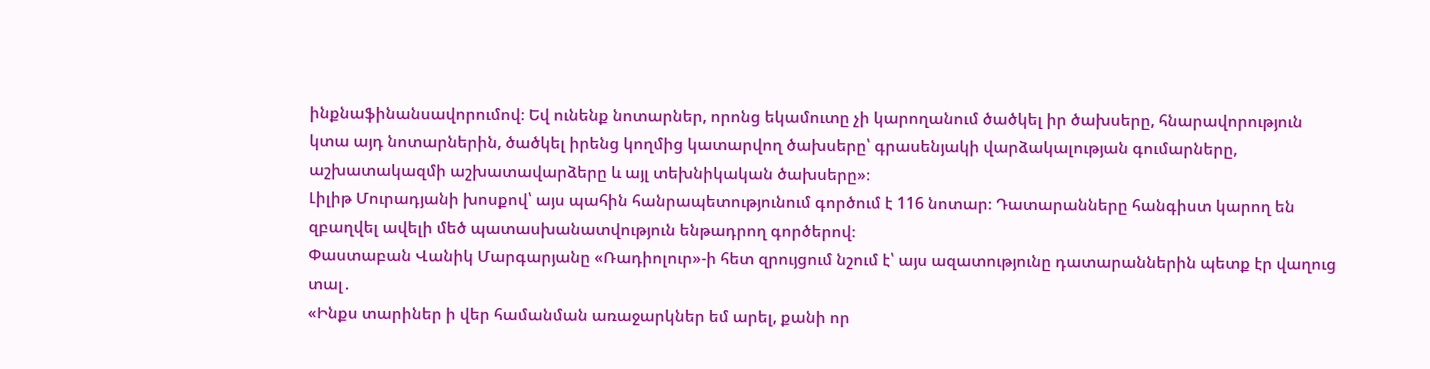ինքնաֆինանսավորումով։ Եվ ունենք նոտարներ, որոնց եկամուտը չի կարողանում ծածկել իր ծախսերը, հնարավորություն կտա այդ նոտարներին, ծածկել իրենց կողմից կատարվող ծախսերը՝ գրասենյակի վարձակալության գումարները, աշխատակազմի աշխատավարձերը և այլ տեխնիկական ծախսերը»։
Լիլիթ Մուրադյանի խոսքով՝ այս պահին հանրապետությունում գործում է 116 նոտար։ Դատարանները հանգիստ կարող են զբաղվել ավելի մեծ պատասխանատվություն ենթադրող գործերով։
Փաստաբան Վանիկ Մարգարյանը «Ռադիոլուր»-ի հետ զրույցում նշում է՝ այս ազատությունը դատարաններին պետք էր վաղուց տալ․
«Ինքս տարիներ ի վեր համանման առաջարկներ եմ արել, քանի որ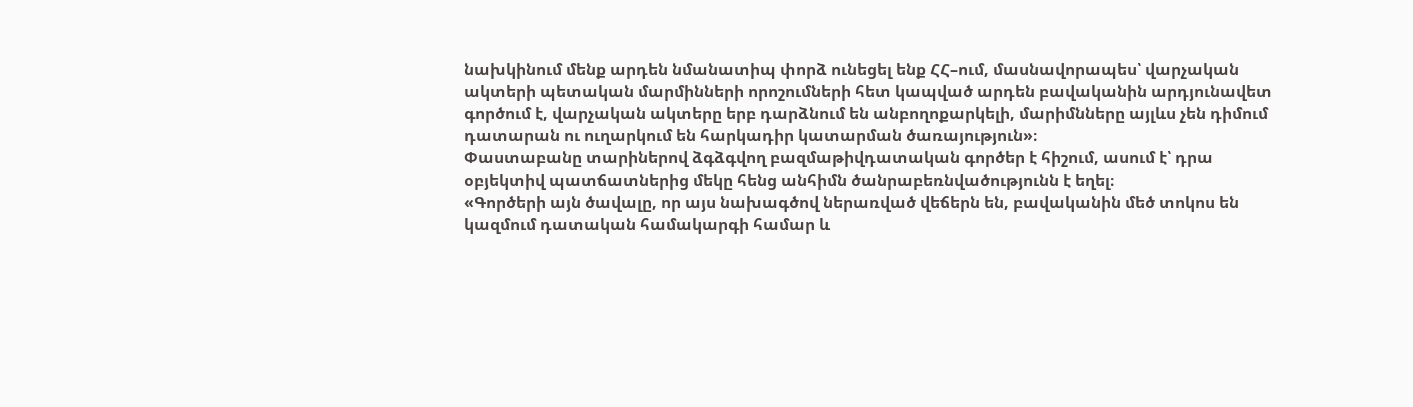նախկինում մենք արդեն նմանատիպ փորձ ունեցել ենք ՀՀ–ում, մասնավորապես՝ վարչական ակտերի պետական մարմինների որոշումների հետ կապված արդեն բավականին արդյունավետ գործում է, վարչական ակտերը երբ դարձնում են անբողոքարկելի, մարիմնները այլևս չեն դիմում դատարան ու ուղարկում են հարկադիր կատարման ծառայություն»։
Փաստաբանը տարիներով ձգձգվող բազմաթիվդատական գործեր է հիշում, ասում է՝ դրա օբյեկտիվ պատճատներից մեկը հենց անհիմն ծանրաբեռնվածությունն է եղել։
«Գործերի այն ծավալը, որ այս նախագծով ներառված վեճերն են, բավականին մեծ տոկոս են կազմում դատական համակարգի համար և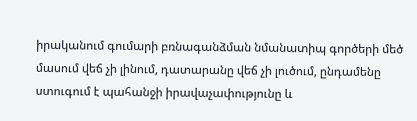իրականում գումարի բռնագանձման նմանատիպ գործերի մեծ մասում վեճ չի լինում, դատարանը վեճ չի լուծում, ընդամենը ստուգում է պահանջի իրավաչափությունը և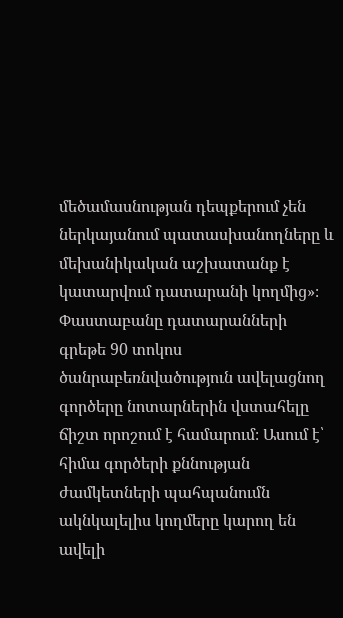մեծամասնության դեպքերում չեն ներկայանում պատասխանողները և մեխանիկական աշխատանք է կատարվում դատարանի կողմից»։
Փաստաբանը դատարանների գրեթե 90 տոկոս ծանրաբեռնվածություն ավելացնող գործերը նոտարներին վստահելը ճիշտ որոշում է համարում։ Ասում է՝ հիմա գործերի քննության ժամկետների պահպանումն ակնկալելիս կողմերը կարող են ավելի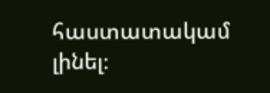հաստատակամ լինել։